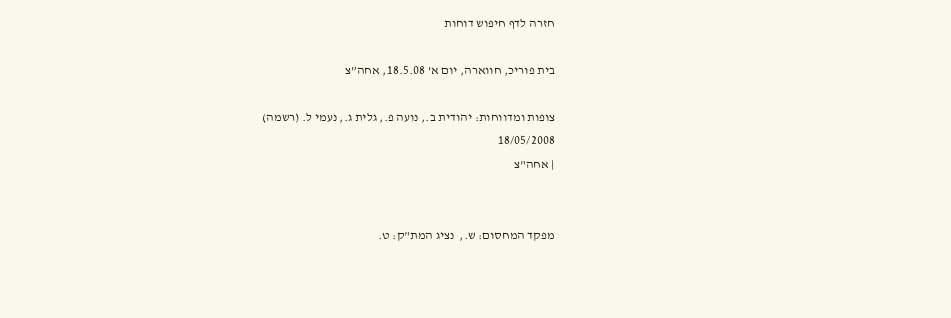חזרה לדף חיפוש דוחות

בית פוריכ, חווארה, יום א’ 18.5.08, אחה”צ

צופות ומדווחות: יהודית ב., נועה פ., גלית ג., נעמי ל. (רשמה)
18/05/2008
| אחה"צ


מפקד המחסום: ש.,  נציג המת"ק: ט.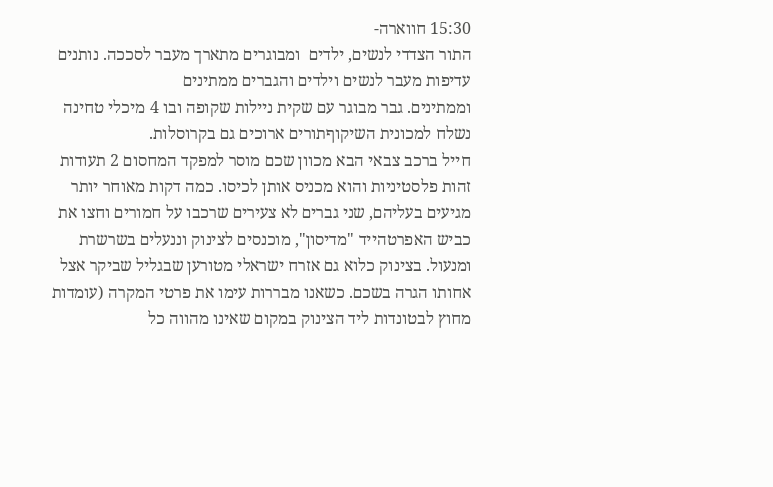15:30 חווארה-
התור הצדדי לנשים, ילדים  ומבוגרים מתארך מעבר לסככה. נותנים עדיפות מעבר לנשים וילדים והגברים ממתינים
וממתינים. גבר מבוגר עם שקית ניילות שקופה ובו 4 מיכלי טחינה נשלח למכונית השיקוףתורים ארוכים גם בקרוסלות.
חייל ברכב צבאי הבא מכוון שכם מוסר למפקד המחסום 2 תעודות זהות פלסטיניות והוא מכניס אותן לכיסו. כמה דקות מאוחר יותר מגיעים בעליהם, שני גברים לא צעירים שרכבו על חמורים וחצו את כביש האפרטהייד "מדיסון", מוכנסים לצינוק וננעלים בשרשרת ומנעול. בצינוק כלוא גם אזרח ישראלי מטורען שבגליל שביקר אצל אחותו הגרה בשכם. כשאנו מבררות עימו את פרטי המקרה (עומדות מחוץ לבטונדות ליד הצינוק במקום שאינו מהווה כל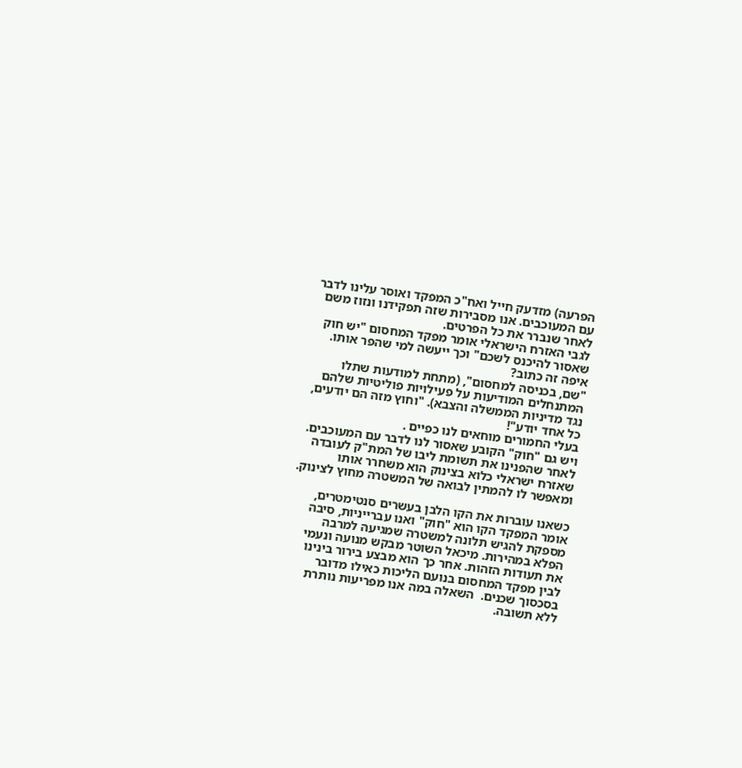הפרעה) מזדעק חייל ואח"כ המפקד ואוסר עלינו לדבר עם המעוכבים. אנו מסבירות שזה תפקידנו ונזוז משם לאחר שנברר את כל הפרטים.
לגבי האזרח הישראלי אומר מפקד המחסום "יש חוק שאסור להיכנס לשכם" וכך ייעשה למי שהפר אותו.
איפה זה כתוב?
"שם, בכניסה למחסום", (מתחת למודעות שתלו המתנחלים המודיעות על פעילויות פוליטיות שלהם נגד מדיניות הממשלה והצבא). "וחוץ מזה הם יודעים, כל אחד יודע"!
בעלי החמורים מוחאים לנו כפיים .
ויש גם "חוק" הקובע שאסור לנו לדבר עם המעוכבים.
לאחר שהפנינו את תשומת ליבו של המת"ק לעובדה שאזרח ישראלי כלוא בצינוק הוא משחרר אותו ומאפשר לו להמתין לבואה של המשטרה מחוץ לצינוק.

כשאנו עוברות את הקו הלבן בעשרים סנטימטרים,  אומר המפקד הקו הוא "חוק" ואנו עברייניות, סיבה מספקת להגיש תלונה למשטרה שמגיעה למרבה הפלא במהירות. מיכאל השוטר מבקש מנועה ונעמי את תעודות הזהות. אחר כך הוא מבצע בירור בינינו לבין מפקד המחסום בנועם הליכות כאילו מדובר  בסכסוך שכנים.  השאלה במה אנו מפריעות נותרת ללא תשובה.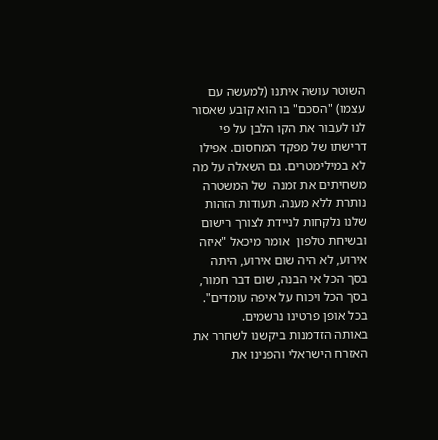השוטר עושה איתנו (למעשה עם עצמו) "הסכם" בו הוא קובע שאסור לנו לעבור את הקו הלבן על פי דרישתו של מפקד המחסום. אפילו לא במילימטרים. גם השאלה על מה משחיתים את זמנה  של המשטרה נותרת ללא מענה. תעודות הזהות שלנו נלקחות לניידת לצורך רישום ובשיחת טלפון  אומר מיכאל "איזה אירוע, לא היה שום אירוע, היתה בסך הכל אי הבנה, שום דבר חמור, בסך הכל ויכוח על איפה עומדים". בכל אופן פרטינו נרשמים.
באותה הזדמנות ביקשנו לשחרר את האזרח הישראלי והפנינו את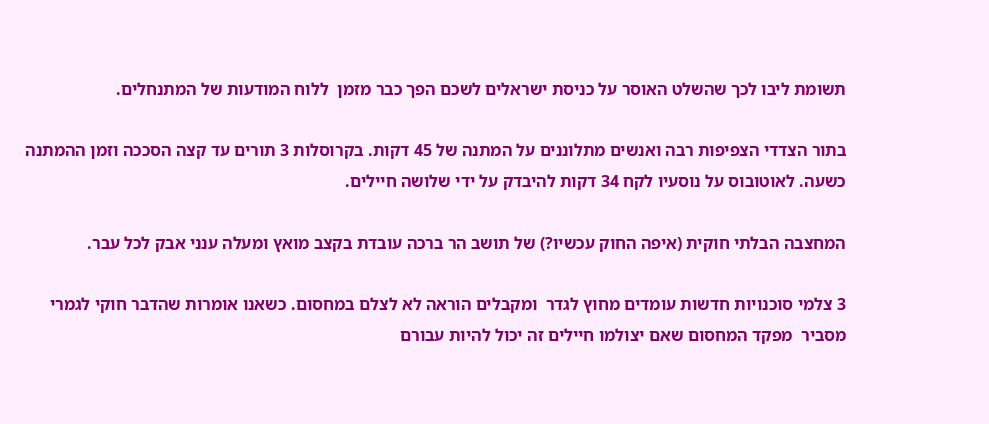תשומת ליבו לכך שהשלט האוסר על כניסת ישראלים לשכם הפך כבר מזמן  ללוח המודעות של המתנחלים.

בתור הצדדי הצפיפות רבה ואנשים מתלוננים על המתנה של 45 דקות. בקרוסלות 3 תורים עד קצה הסככה וזמן ההמתנה כשעה. לאוטובוס על נוסעיו לקח 34 דקות להיבדק על ידי שלושה חיילים.

המחצבה הבלתי חוקית (איפה החוק עכשיו?) של תושב הר ברכה עובדת בקצב מואץ ומעלה ענני אבק לכל עבר.

3 צלמי סוכנויות חדשות עומדים מחוץ לגדר  ומקבלים הוראה לא לצלם במחסום. כשאנו אומרות שהדבר חוקי לגמרי מסביר  מפקד המחסום שאם יצולמו חיילים זה יכול להיות עבורם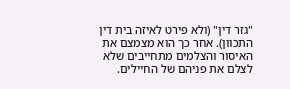"גזר דין" (ולא פירט לאיזה בית דין התכוון). אחר כך הוא מצמצם את האיסור והצלמים מתחייבים שלא לצלם את פניהם של החיילים.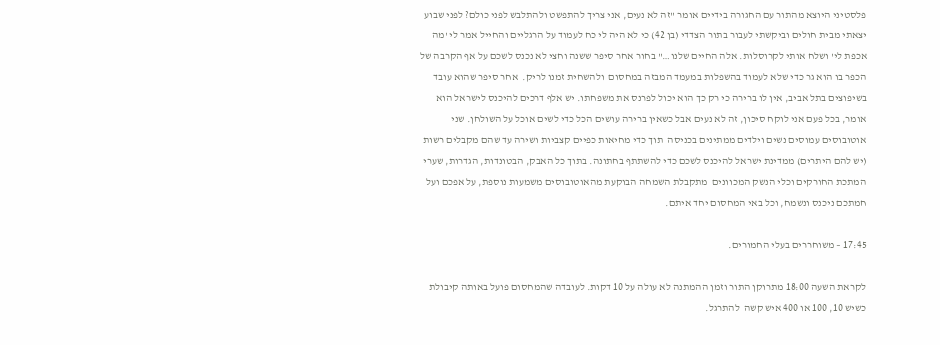פלסטיני היוצא מהתור עם החגורה בידיים אומר "זה לא נעים, אני צריך להתפשט ולהתלבש לפני כולם? לפני שבוע יצאתי מבית חולים וביקשתי לעבור בתור הצדדי (בן 42) כי לא היה לי כח לעמוד על הרגליים והחייל אמר לי 'מה אכפת לי' ושלח אותי לקרוסלות. אלה החיים שלנו…" בחור אחר סיפר ששנה וחצי לא נכנס לשכם על אף הקרבה של הכפר בו הוא גר כדי שלא לעמוד בהשפלות במעמד המבזה במחסום  ולהשחית זמנו לריק.  אחר סיפר שהוא עובד בשיפוצים בתל אביב, אין לו ברירה כי רק כך הוא יכול לפרנס את משפחתו. יש אלף דרכים להיכנס לישראל הוא אומר, בכל פעם אני לוקח סיכון, זה לא נעים אבל כשאין ברירה עושים הכל כדי לשים אוכל על השולחן. שני אוטובוסים עמוסים נשים וילדים ממתינים בכניסה  תוך כדי מחיאות כפיים קצביות ושירה עד שהם מקבלים רשות (יש להם היתרים) ממדינת ישראל להיכנס לשכם כדי להשתתף בחתונה. בתוך כל האבק, הבטונדות, הגדרות, שערי המתכת החורקים וכלי הנשק המכוונים  מתקבלת השמחה הבוקעת מהאוטובוסים משמעות נוספת, על אפכם ועל חמתכם ניכנס ונשמח, וכל באי המחסום יחד איתם.

17:45 – משוחררים בעלי החמורים.

לקראת השעה 18:00 מתרוקן התור וזמן ההמתנה לא עולה על 10 דקות. לעובדה שהמחסום פועל באותה קיבולת כשיש 10, 100 או 400 איש קשה  להתרגל.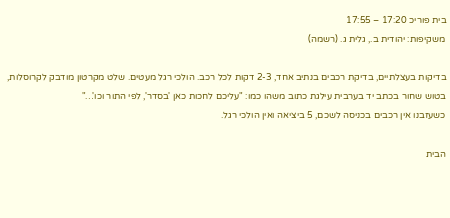בית פוריכ 17:20 – 17:55
משקיפות: יהודית ב., גלית ג. (רשמה)

בדיקות בעצלתיים, בדיקת רכבים בנתיב אחד, 2-3 דקות לכל רכב. הולכי רגל מעטים. שלט מקרטון מודבק לקרוסלות, בטוש שחור בכתב יד בערבית עילגת כתוב משהו כמו: "עליכם לחכות כאן 'בסדר', לפי התור וכו'…"
כשעזבנו אין רכבים בכניסה לשכם, 5 ביציאה ואין הולכי רגל.

הבית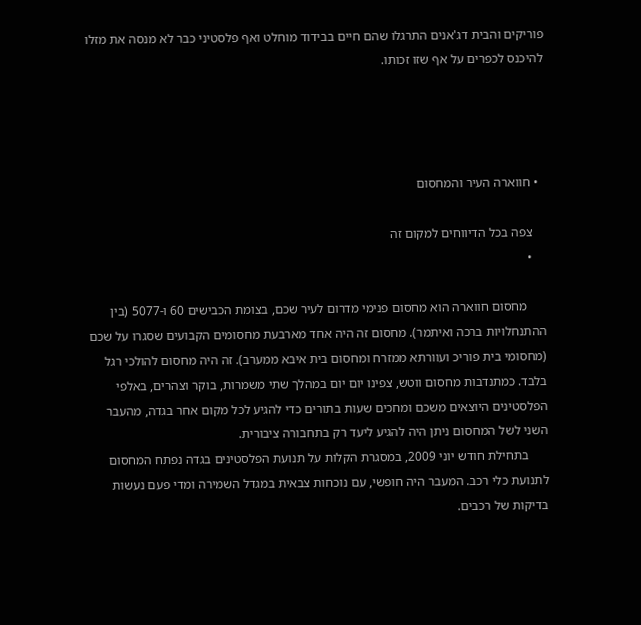פוריקים והבית דג'אנים התרגלו שהם חיים בבידוד מוחלט ואף פלסטיני כבר לא מנסה את מזלו להיכנס לכפרים על אף שזו זכותו.




  • חווארה העיר והמחסום

    צפה בכל הדיווחים למקום זה
    •

      מחסום חווארה הוא מחסום פנימי מדרום לעיר שכם, בצומת הכבישים 60 ו-5077 (בין ההתנחלויות ברכה ואיתמר). מחסום זה היה אחד מארבעת מחסומים הקבועים שסגרו על שכם (מחסומי בית פוריכ ועוורתא ממזרח ומחסום בית איבא ממערב). זה היה מחסום להולכי רגל בלבד. כמתנדבות מחסום ווטש, צפינו יום יום במהלך שתי משמרות, בוקר וצהרים, באלפי הפלסטינים היוצאים משכם ומחכים שעות בתורים כדי להגיע לכל מקום אחר בגדה, מהעבר השני לשל המחסום ניתן היה להגיע ליעד רק בתחבורה ציבורית.
      בתחילת חודש יוני 2009, במסגרת הקלות על תנועת הפלסטינים בגדה נפתח המחסום לתנועת כלי רכב. המעבר היה חופשי, עם נוכחות צבאית במגדל השמירה ומדי פעם נעשות בדיקות של רכבים.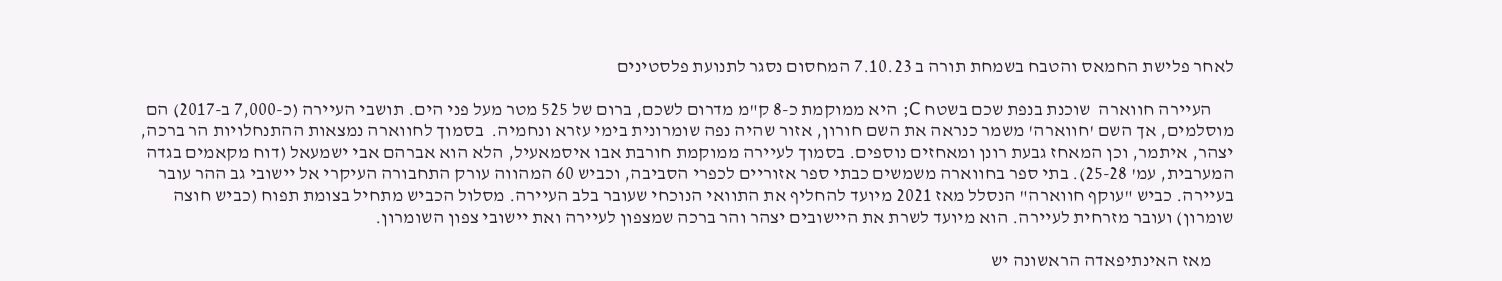לאחר פלישת החמאס והטבח בשמחת תורה ב 7.10.23 המחסום נסגר לתנועת פלסטינים

      העיירה חווארה  שוכנת בנפת שכם בשטח C; היא ממוקמת כ-8 ק"מ מדרום לשכם, ברום של 525 מטר מעל פני הים. תושבי העיירה (כ-7,000 ב-2017) הם מוסלמים, אך השם 'חווארה' משמר כנראה את השם חורון, אזור שהיה נפה שומרונית בימי עזרא ונחמיה.  בסמוך לחווארה נמצאות ההתנחלויות הר ברכה, יצהר, איתמר, וכן המאחז גבעת רונן ומאחזים נוספים. בסמוך לעיירה ממוקמת חורבת אבו איסמאעיל, הלא הוא אברהם אבי ישמעאל (דוח מקאמים בגדה המערבית, עמ' 25-28). בתי ספר בחווארה משמשים כבתי ספר אזוריים לכפרי הסביבה, וכביש 60 המהווה עורק התחבורה העיקרי אל יישובי גב ההר עובר בעיירה. כביש "עוקף חווארה" הנסלל מאז 2021 מיועד להחליף את התוואי הנוכחי שעובר בלב העיירה. מסלול הכביש מתחיל בצומת תפוח (כביש חוצה שומרון) ועובר מזרחית לעיירה. הוא מיועד לשרת את היישובים יצהר והר ברכה שמצפון לעיירה ואת יישובי צפון השומרון.

      מאז האינתיפאדה הראשונה יש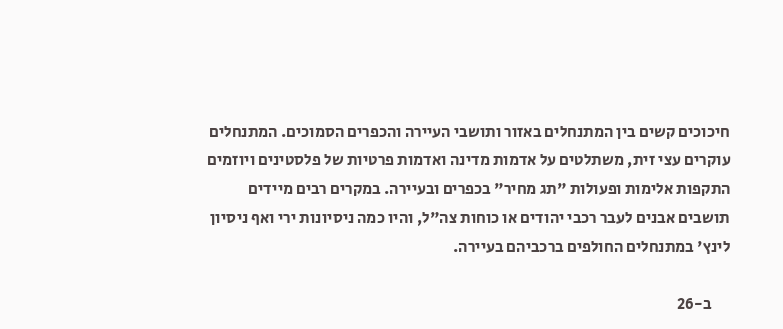חיכוכים קשים בין המתנחלים באזור ותושבי העיירה והכפרים הסמוכים. המתנחלים עוקרים עצי זית, משתלטים על אדמות מדינה ואדמות פרטיות של פלסטינים ויוזמים התקפות אלימות ופעולות "תג מחיר" בכפרים ובעיירה. במקרים רבים מיידים תושבים אבנים לעבר רכבי יהודים או כוחות צה"ל, והיו כמה ניסיונות ירי ואף ניסיון לינץ' במתנחלים החולפים ברכביהם בעיירה.

      ב-26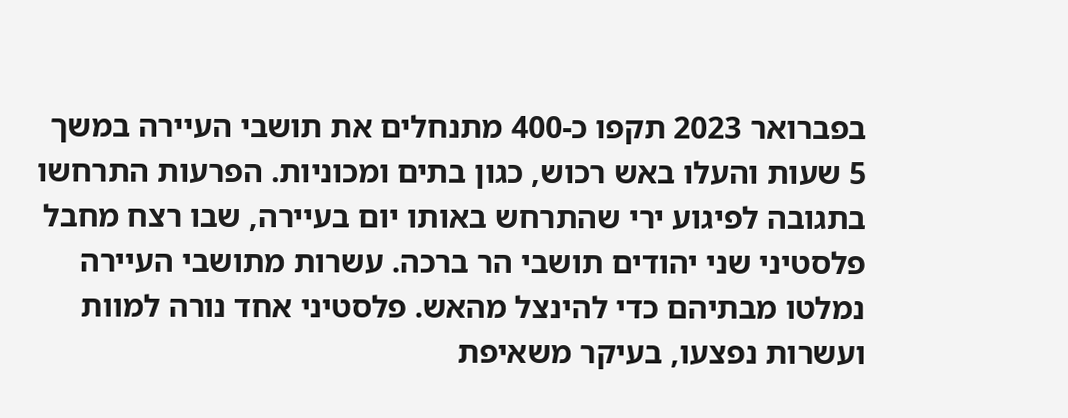בפברואר 2023 תקפו כ-400 מתנחלים את תושבי העיירה במשך 5 שעות והעלו באש רכוש, כגון בתים ומכוניות. הפרעות התרחשו בתגובה לפיגוע ירי שהתרחש באותו יום בעיירה, שבו רצח מחבל פלסטיני שני יהודים תושבי הר ברכה. עשרות מתושבי העיירה נמלטו מבתיהם כדי להינצל מהאש. פלסטיני אחד נורה למוות ועשרות נפצעו, בעיקר משאיפת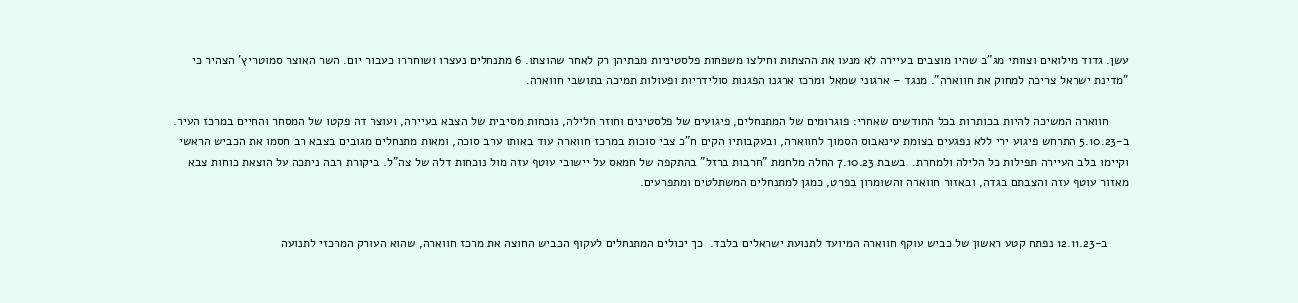עשן. גדוד מילואים וצוותי מג"ב שהיו מוצבים בעיירה לא מנעו את ההצתות וחילצו משפחות פלסטיניות מבתיהן רק לאחר שהוצתו. 6 מתנחלים נעצרו ושוחררו כעבור יום. השר האוצר סמוטריץ' הצהיר כי "מדינת ישראל צריכה למחוק את חווארה". מנגד – ארגוני שמאל ומרכז ארגנו הפגנות סולידריות ופעולות תמיכה בתושבי חווארה.

      חווארה המשיכה להיות בכותרות בכל החודשים שאחרי: פוגרומים של המתנחלים, פיגועים של פלסטינים וחוזר חלילה, נוכחות מסיבית של הצבא בעיירה, ועוצר דה פקטו של המסחר והחיים במרכז העיר. ב-5.10.23 התרחש פיגוע ירי ללא נפגעים בצומת עינאבוס הסמוך לחווארה, ובעקבותיו הקים ח"כ צבי סוכות במרכז חווארה עוד באותו ערב סוכה, ומאות מתנחלים מגובים בצבא רב חסמו את הכביש הראשי וקיימו בלב העיירה תפילות כל הלילה ולמחרת.  בשבת 7.10.23 החלה מלחמת "חרבות ברזל" בהתקפה של חמאס על יישובי עוטף עזה מול נוכחות דלה של צה"ל. ביקורת רבה ניתכה על הוצאת כוחות צבא מאזור עוטף עזה והצבתם בגדה, ובאזור חווארה והשומרון בפרט, כמגן למתנחלים המשתלטים ומתפרעים.


      ב-12.11.23 נפתח קטע ראשון של כביש עוקף חווארה המיועד לתנועת ישראלים בלבד.  כך יכולים המתנחלים לעקוף הכביש החוצה את מרכז חווארה, שהוא העורק המרכזי לתנועה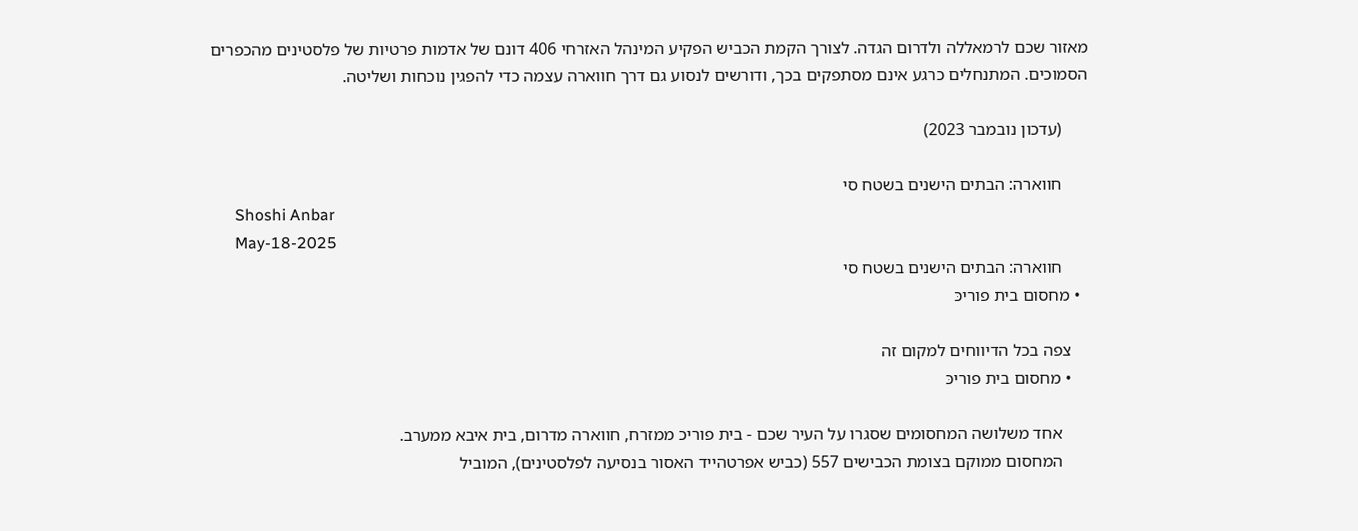מאזור שכם לרמאללה ולדרום הגדה. לצורך הקמת הכביש הפקיע המינהל האזרחי 406 דונם של אדמות פרטיות של פלסטינים מהכפרים הסמוכים. המתנחלים כרגע אינם מסתפקים בכך, ודורשים לנסוע גם דרך חווארה עצמה כדי להפגין נוכחות ושליטה.

      (עדכון נובמבר 2023)

      חווארה: הבתים הישנים בשטח סי
      Shoshi Anbar
      May-18-2025
      חווארה: הבתים הישנים בשטח סי
  • מחסום בית פוריכּ

    צפה בכל הדיווחים למקום זה
    • מחסום בית פוריכּ

      אחד משלושה המחסומים שסגרו על העיר שכם - בית פוריכ ממזרח, חווארה מדרום, בית איבא ממערב.
      המחסום ממוקם בצומת הכבישים 557 (כביש אפרטהייד האסור בנסיעה לפלסטינים), המוביל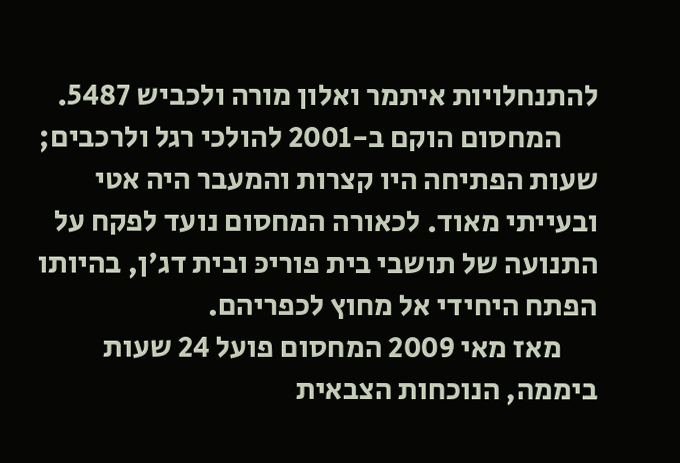להתנחלויות איתמר ואלון מורה ולכביש 5487.
      המחסום הוקם ב-2001 להולכי רגל ולרכבים; שעות הפתיחה היו קצרות והמעבר היה אטי ובעייתי מאוד. לכאורה המחסום נועד לפקח על התנועה של תושבי בית פוריכּ ובית דג'ן, בהיותו הפתח היחידי אל מחוץ לכפריהם.
      מאז מאי 2009 המחסום פועל 24 שעות ביממה, הנוכחות הצבאית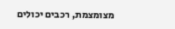מצומצמת, רכבים יכולים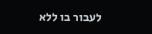לעבור בו ללא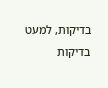בדיקות, למעט בדיקות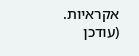אקראיות.  (עודכן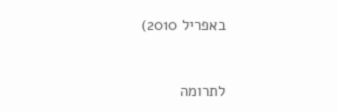באפריל 2010)



לתרומה